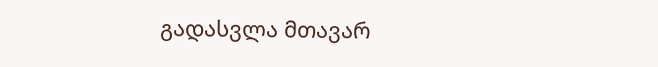გადასვლა მთავარ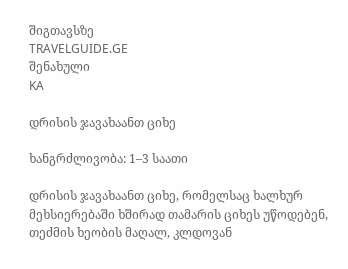შიგთავსზე
TRAVELGUIDE.GE
შენახული
KA

დრისის ჯავახაანთ ციხე

ხანგრძლივობა: 1–3 საათი

დრისის ჯავახაანთ ციხე, რომელსაც ხალხურ მეხსიერებაში ხშირად თამარის ციხეს უწოდებენ, თეძმის ხეობის მაღალ, კლდოვან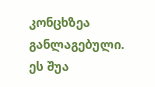კონცხზეა განლაგებული. ეს შუა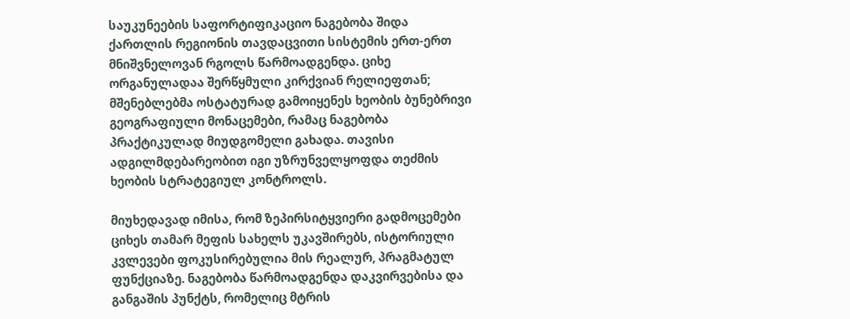საუკუნეების საფორტიფიკაციო ნაგებობა შიდა ქართლის რეგიონის თავდაცვითი სისტემის ერთ-ერთ მნიშვნელოვან რგოლს წარმოადგენდა. ციხე ორგანულადაა შერწყმული კირქვიან რელიეფთან; მშენებლებმა ოსტატურად გამოიყენეს ხეობის ბუნებრივი გეოგრაფიული მონაცემები, რამაც ნაგებობა პრაქტიკულად მიუდგომელი გახადა. თავისი ადგილმდებარეობით იგი უზრუნველყოფდა თეძმის ხეობის სტრატეგიულ კონტროლს.

მიუხედავად იმისა, რომ ზეპირსიტყვიერი გადმოცემები ციხეს თამარ მეფის სახელს უკავშირებს, ისტორიული კვლევები ფოკუსირებულია მის რეალურ, პრაგმატულ ფუნქციაზე. ნაგებობა წარმოადგენდა დაკვირვებისა და განგაშის პუნქტს, რომელიც მტრის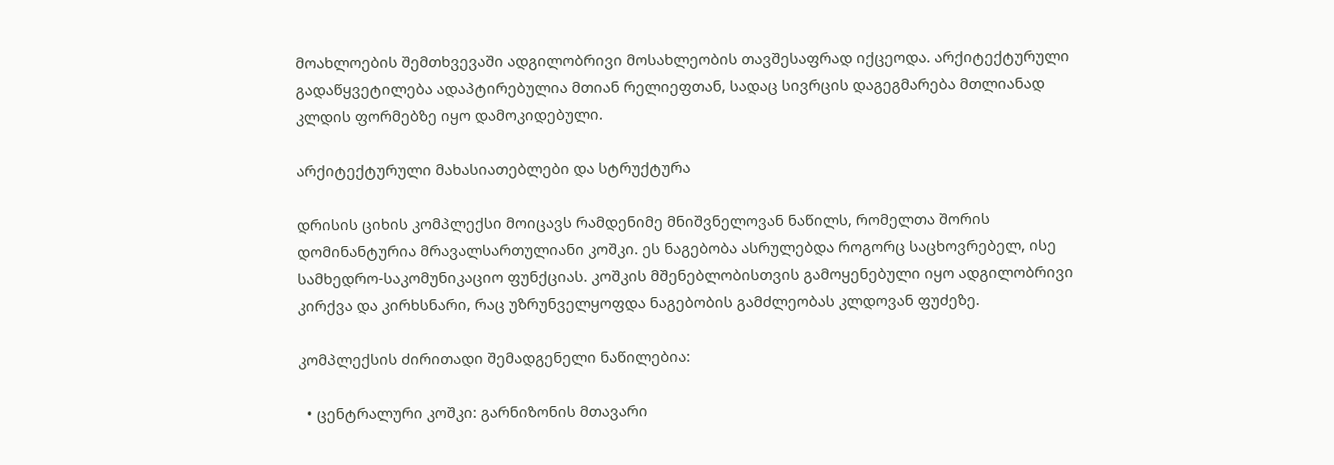მოახლოების შემთხვევაში ადგილობრივი მოსახლეობის თავშესაფრად იქცეოდა. არქიტექტურული გადაწყვეტილება ადაპტირებულია მთიან რელიეფთან, სადაც სივრცის დაგეგმარება მთლიანად კლდის ფორმებზე იყო დამოკიდებული.

არქიტექტურული მახასიათებლები და სტრუქტურა

დრისის ციხის კომპლექსი მოიცავს რამდენიმე მნიშვნელოვან ნაწილს, რომელთა შორის დომინანტურია მრავალსართულიანი კოშკი. ეს ნაგებობა ასრულებდა როგორც საცხოვრებელ, ისე სამხედრო-საკომუნიკაციო ფუნქციას. კოშკის მშენებლობისთვის გამოყენებული იყო ადგილობრივი კირქვა და კირხსნარი, რაც უზრუნველყოფდა ნაგებობის გამძლეობას კლდოვან ფუძეზე.

კომპლექსის ძირითადი შემადგენელი ნაწილებია:

  • ცენტრალური კოშკი: გარნიზონის მთავარი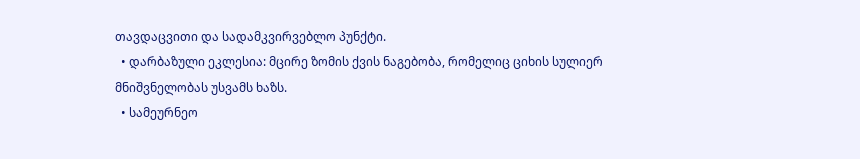თავდაცვითი და სადამკვირვებლო პუნქტი.
  • დარბაზული ეკლესია: მცირე ზომის ქვის ნაგებობა, რომელიც ციხის სულიერ მნიშვნელობას უსვამს ხაზს.
  • სამეურნეო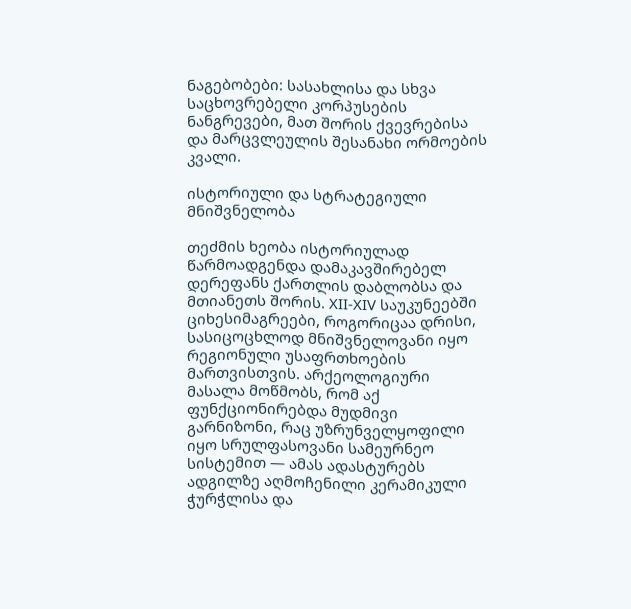ნაგებობები: სასახლისა და სხვა საცხოვრებელი კორპუსების ნანგრევები, მათ შორის ქვევრებისა და მარცვლეულის შესანახი ორმოების კვალი.

ისტორიული და სტრატეგიული მნიშვნელობა

თეძმის ხეობა ისტორიულად წარმოადგენდა დამაკავშირებელ დერეფანს ქართლის დაბლობსა და მთიანეთს შორის. XII-XIV საუკუნეებში ციხესიმაგრეები, როგორიცაა დრისი, სასიცოცხლოდ მნიშვნელოვანი იყო რეგიონული უსაფრთხოების მართვისთვის. არქეოლოგიური მასალა მოწმობს, რომ აქ ფუნქციონირებდა მუდმივი გარნიზონი, რაც უზრუნველყოფილი იყო სრულფასოვანი სამეურნეო სისტემით — ამას ადასტურებს ადგილზე აღმოჩენილი კერამიკული ჭურჭლისა და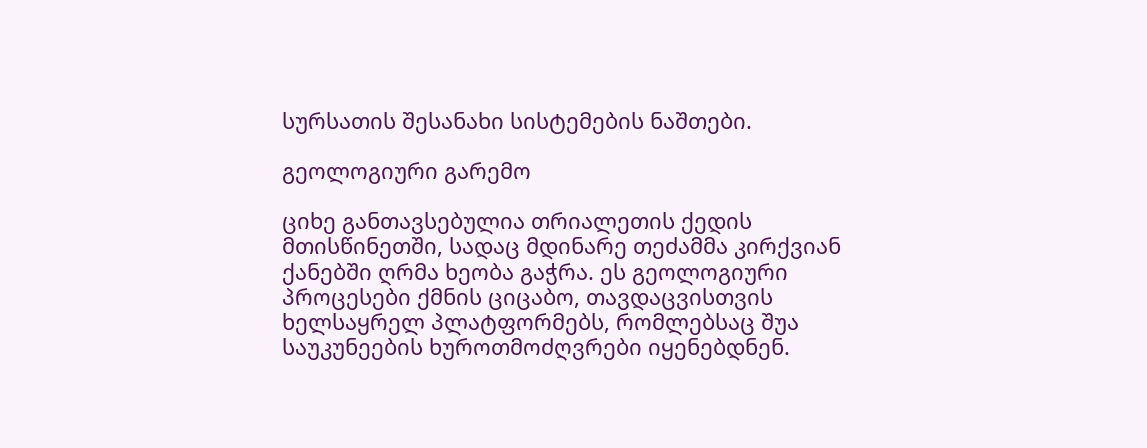სურსათის შესანახი სისტემების ნაშთები.

გეოლოგიური გარემო

ციხე განთავსებულია თრიალეთის ქედის მთისწინეთში, სადაც მდინარე თეძამმა კირქვიან ქანებში ღრმა ხეობა გაჭრა. ეს გეოლოგიური პროცესები ქმნის ციცაბო, თავდაცვისთვის ხელსაყრელ პლატფორმებს, რომლებსაც შუა საუკუნეების ხუროთმოძღვრები იყენებდნენ.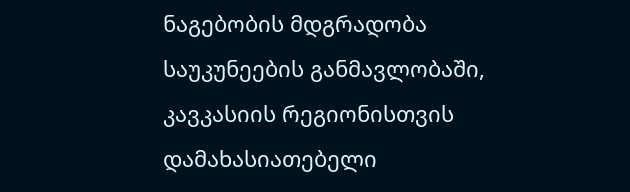ნაგებობის მდგრადობა საუკუნეების განმავლობაში, კავკასიის რეგიონისთვის დამახასიათებელი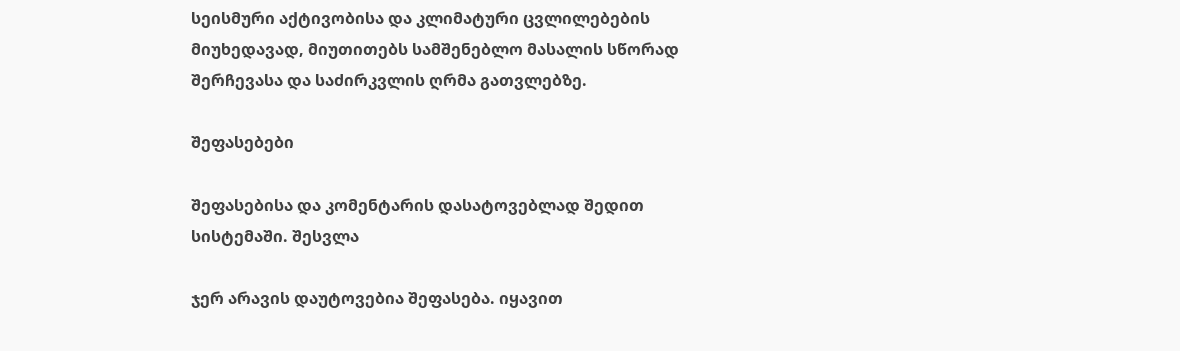სეისმური აქტივობისა და კლიმატური ცვლილებების მიუხედავად, მიუთითებს სამშენებლო მასალის სწორად შერჩევასა და საძირკვლის ღრმა გათვლებზე.

შეფასებები

შეფასებისა და კომენტარის დასატოვებლად შედით სისტემაში. შესვლა

ჯერ არავის დაუტოვებია შეფასება. იყავით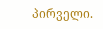პირველი.